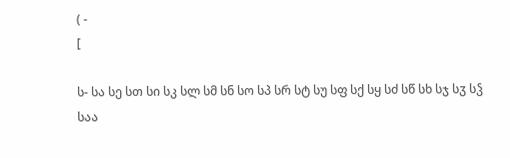( -
[

ს- სა სე სთ სი სკ სლ სმ სნ სო სპ სრ სტ სუ სფ სქ სყ სძ სწ სხ სჯ სჳ სჴ
საა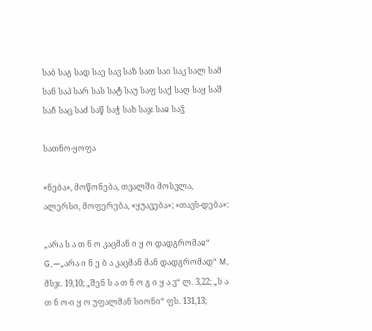საბ საგ სად საე სავ საზ სათ საი საკ სალ სამ სან საპ სარ სას სატ საუ საფ საქ საღ საყ საშ საჩ საც საძ საწ საჭ სახ საჯ საჲ საჴ

სათნო-ყოფა

«ნება», მოწონება, თვალში მოსვლა, ალერსი, მოფერება, «ყუავება»; «თავს-დება»:

„არა ს ა თ ნ ო კაცმან ი ყ ო დადგრომაჲ“ G,—„არა ი ნ ე ბ ა კაცმან მან დადგრომად“ M, მსჯ. 19,10; „შენ ს ა თ ნ ო გ ი ყ ა ვ“ ლ. 3,22; „ს ა თ ნ ო-ი ყ ო უფალმან სიონი“ ფს. 131,13;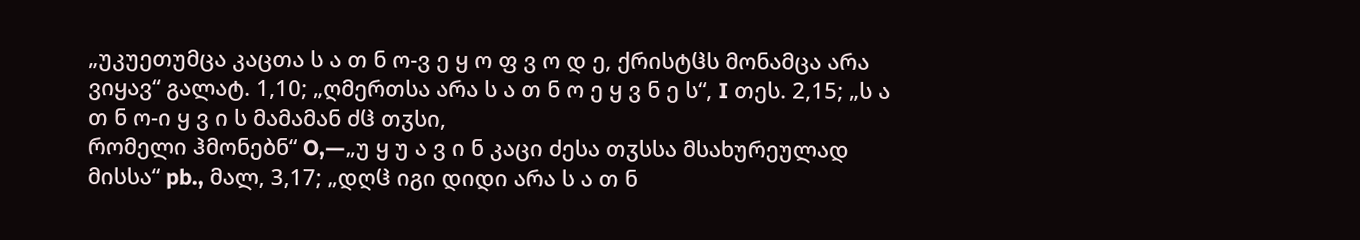„უკუეთუმცა კაცთა ს ა თ ნ ო-ვ ე ყ ო ფ ვ ო დ ე, ქრისტჱს მონამცა არა ვიყავ“ გალატ. 1,10; „ღმერთსა არა ს ა თ ნ ო ე ყ ვ ნ ე ს“, I თეს. 2,15; „ს ა თ ნ ო-ი ყ ვ ი ს მამამან ძჱ თჳსი,
რომელი ჰმონებნ“ O,—„უ ყ უ ა ვ ი ნ კაცი ძესა თჳსსა მსახურეულად მისსა“ pb., მალ, 3,17; „დღჱ იგი დიდი არა ს ა თ ნ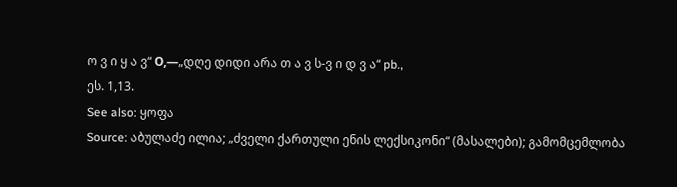ო ვ ი ყ ა ვ“ О,—„დღე დიდი არა თ ა ვ ს-ვ ი დ ვ ა“ pb.,
ეს. 1,13.
See also: ყოფა
Source: აბულაძე ილია; „ძველი ქართული ენის ლექსიკონი“ (მასალები); გამომცემლობა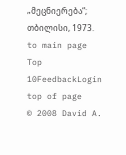„მეცნიერება“; თბილისი, 1973.
to main page Top 10FeedbackLogin top of page
© 2008 David A.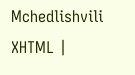Mchedlishvili XHTML |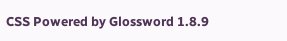CSS Powered by Glossword 1.8.9